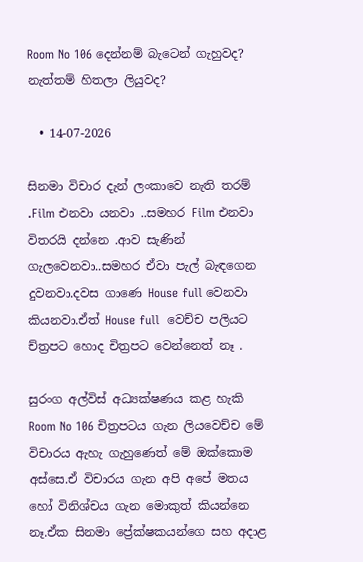Room No 106 දෙන්නම් බැටෙන් ගැහුවද? නැත්තම් හිතලා ලියුවද?

  • 14-07-2026

සිනමා විචාර දැන් ලංකාවෙ නැති තරම් .Film එනවා යනවා ..සමහර Film එනවා විතරයි දන්නෙ .ආව සැණින් ගැලවෙනවා..සමහර ඒවා පැල් බැඳගෙන දුවනවා.දවස ගාණෙ House full වෙනවා කියනවා.ඒත් House full  වෙච්ච පලියට ච්ත්‍රපට හොද චිත්‍රපට වෙන්නෙත් නෑ .

සුරංග අල්විස් අධ්‍යක්ෂණය කළ හැකි Room No 106 චිත්‍රපටය ගැන ලියවෙච්ච මේ විචාරය ඇහැ ගැහුණෙත් මේ ඔක්කොම අස්සෙ.ඒ විචාරය ගැන අපි අපේ මතය හෝ විනිශ්චය ගැන මොකුත් කියන්නෙ නෑ.ඒක සිනමා ප්‍රේක්ෂකයන්ගෙ සහ අදාළ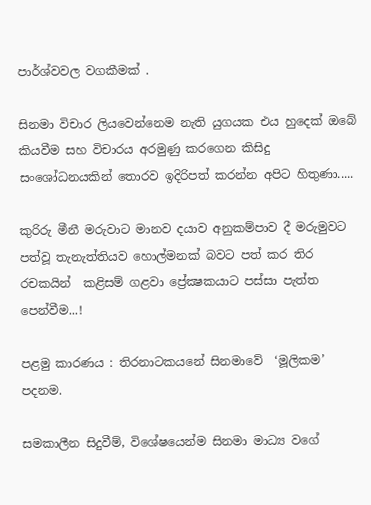පාර්ශ්වවල වගකීමක් .

සිනමා විචාර ලියවෙන්නෙම නැති යුගයක එය හුදෙක් ඔබේ කියවීම සහ විචාරය අරමුණු කරගෙන කිසිදු සංශෝධනයකින් තොරව ඉදිරිපත් කරන්න අපිට හිතුණා.....

කුරිරු මීනී මරුවාට මානව දයාව අනුකම්පාව දී මරුමුවට පත්වූ තැනැත්තියව හොල්මනක් බවට පත් කර තිර රචකයින්  කළිසම් ගළවා ප්‍රේක්‍ෂකයාට පස්සා පැත්ත  පෙන්වීම...!

පළමු කාරණය : තිරනාටකයනේ සිනමාවේ  ‘මූලිකම’ පදනම.

සමකාලීන සිදුවීම්, විශේෂයෙන්ම සිනමා මාධ්‍ය වගේ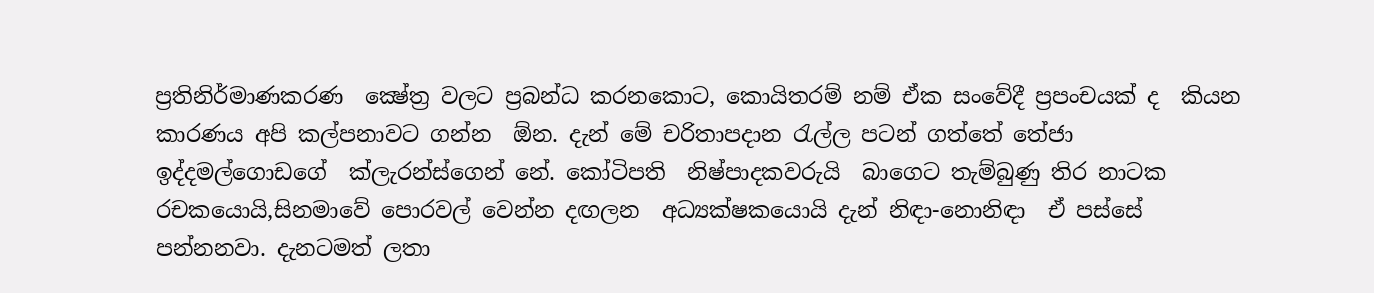ප්‍රතිනිර්මාණකරණ  ක්‍ෂේත්‍ර වලට ප්‍රබන්ධ කරනකොට, කොයිතරම් නම් ඒක සංවේදී ප්‍රපංචයක් ද  කියන කාරණය අපි කල්පනාවට ගන්න  ඕන. දැන් මේ චරිතාපදාන රැල්ල පටන් ගත්තේ තේජා ඉද්දමල්ගොඩගේ  ක්ලැරන්ස්ගෙන් නේ. කෝටිපති  නිෂ්පාදකවරුයි  බාගෙට තැම්බුණු තිර නාටක රචකයොයි,සිනමාවේ පොරවල් වෙන්න දඟලන  අධ්‍යක්ෂකයොයි දැන් නිඳා-නොනිඳා  ඒ පස්සේ පන්නනවා. දැනටමත් ලතා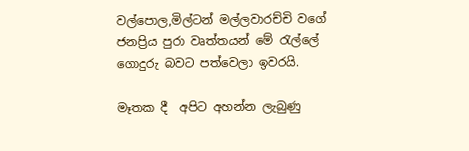වල්පොල,මිල්ටන් මල්ලවාරච්චි වගේ ජනප්‍රිය පුරා වෘත්තයන් මේ රැල්ලේ ගොදුරු බවට පත්වෙලා ඉවරයි.

මෑතක දී  අපිට අහන්න ලැබුණු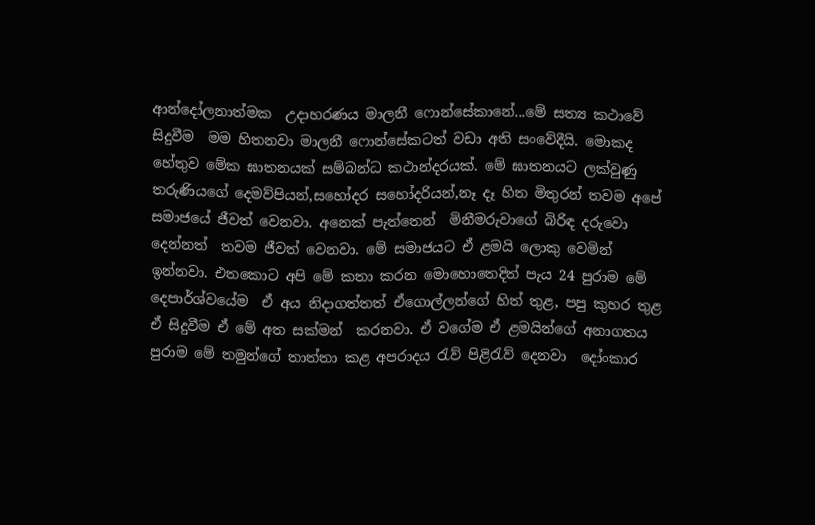ආන්දෝලනාත්මක  උදාහරණය මාලනී ෆොන්සේකානේ...මේ සත්‍ය කථාවේ  සිදුවීම  මම හිතනවා මාලනී ෆොන්සේකටත් වඩා අති සංවේදීයි. මොකද හේතුව මේක ඝාතනයක් සම්බන්ධ කථාන්දරයක්. මේ ඝාතනයට ලක්වුණු තරුණියගේ දෙමව්පියන්,සහෝදර සහෝදරියන්,නෑ දෑ හිත මිතුරන් තවම අපේ සමාජයේ ජීවත් වෙනවා. අනෙක් පැත්තෙන්  මිනීමරුවාගේ බිරිඳ දරුවො දෙන්නත්  තවම ජීවත් වෙනවා. මේ සමාජයට ඒ ළමයි ලොකු වෙමින් ඉන්නවා. එතකොට අපි මේ කතා කරන මොහොතෙදිත් පැය 24 පුරාම මේ දෙපාර්ශ්වයේම  ඒ අය නිදාගත්තත් ඒගොල්ලන්ගේ හිත් තුළ, පපු කුහර තුළ ඒ සිදුවීම ඒ මේ අත සක්මන්  කරනවා. ඒ වගේම ඒ ළමයින්ගේ අනාගතය පුරාම මේ තමුන්ගේ තාත්තා කළ අපරාදය රැව් පිළිරැව් දෙනවා  දෝංකාර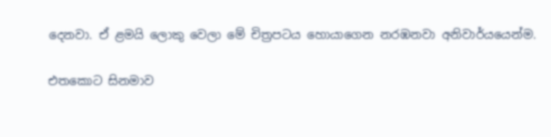දෙනවා. ඒ ළමයි ලොකු වෙලා මේ චිත්‍රපටය හොයාගෙන නරඹනවා අනිවාර්යයෙන්ම.

එතකොට සිනමාව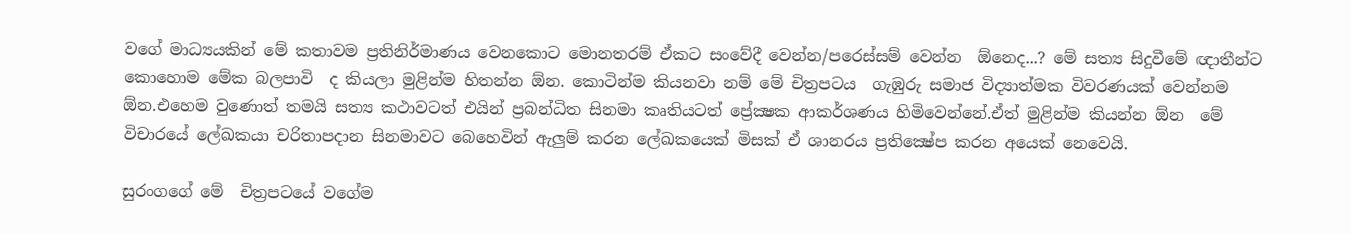වගේ මාධ්‍යයකින් මේ කතාවම ප්‍රතිනිර්මාණය වෙනකොට මොනතරම් ඒකට සංවේදී වෙන්න/පරෙස්සම් වෙන්න  ඕනෙද...? මේ සත්‍ය සිදුවීමේ ඥාතීන්ට කොහොම මේක බලපාවි  ද කියලා මුළින්ම හිතන්න ඕන. කොටින්ම කියනවා නම් මේ චිත්‍රපටය  ගැඹුරු සමාජ විද්‍යාත්මක විවරණයක් වෙන්නම ඕන.එහෙම වුණොත් තමයි සත්‍ය කථාවටත් එයින් ප්‍රබන්ධිත සිනමා කෘතියටත් ප්‍රේක්‍ෂක ආකර්ශණය හිමිවෙන්නේ.ඒත් මුළින්ම කියන්න ඕන  මේ විචාරයේ ලේඛකයා චරිතාපදාන සිනමාවට බෙහෙවින් ඇලුම් කරන ලේඛකයෙක් මිසක් ඒ ශානරය ප්‍රතික්‍ෂේප කරන අයෙක් නෙවෙයි.

සුරංගගේ මේ  චිත්‍රපටයේ වගේම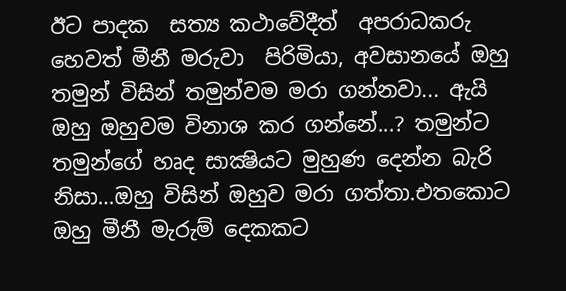ඊට පාදක  සත්‍ය කථාවේදීත්  අපරාධකරු හෙවත් මීනී මරුවා  පිරිමියා, අවසානයේ ඔහු   තමුන් විසින් තමුන්වම මරා ගන්නවා... ඇයි ඔහු ඔහුවම විනාශ කර ගන්නේ...? තමුන්ට තමුන්ගේ හෘද සාක්‍ෂියට මුහුණ දෙන්න බැරි නිසා…ඔහු විසින් ඔහුව මරා ගත්තා.එතකොට ඔහු මීනී මැරුම් දෙකකට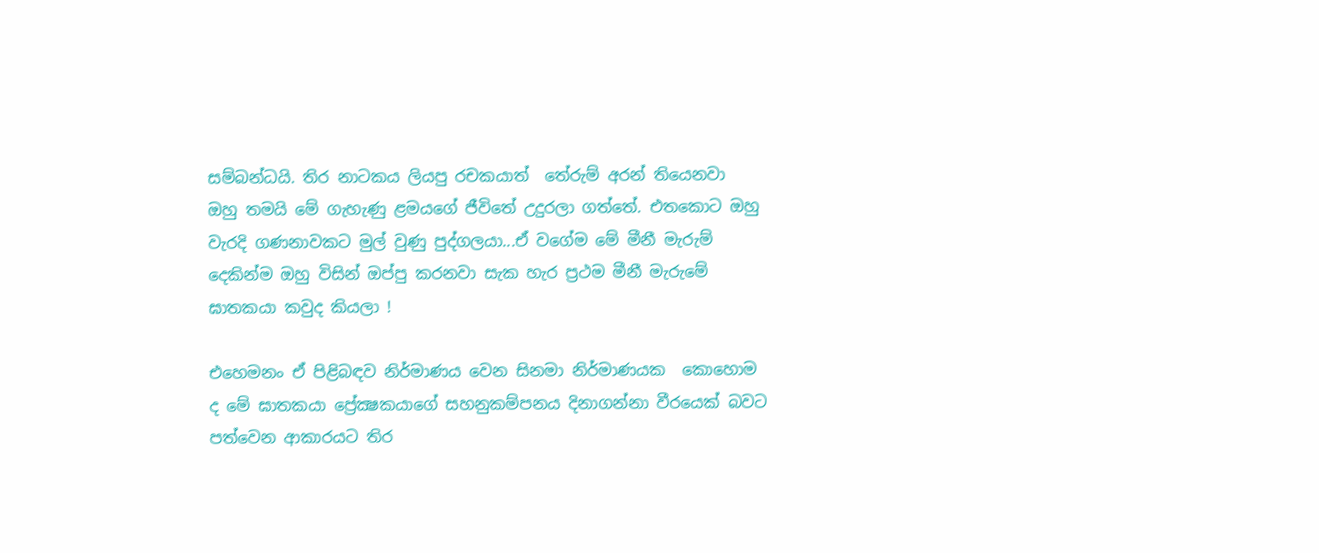සම්බන්ධයි. තිර නාටකය ලියපු රචකයාත්  තේරුම් අරන් තියෙනවා   ඔහු තමයි මේ ගැහැණු ළමයගේ ජීවිතේ උදුරලා ගත්තේ. එතකොට ඔහු වැරදි ගණනාවකට මුල් වුණු පුද්ගලයා...ඒ වගේම මේ මීනී මැරුම් දෙකින්ම ඔහු විසින් ඔප්පු කරනවා සැක හැර ප්‍රථම මීනී මැරුමේ ඝාතකයා කවුද කියලා !

එහෙමනං ඒ පිළිබඳව නිර්මාණය වෙන සිනමා නිර්මාණයක  කොහොම ද මේ ඝාතකයා ප්‍රේක්‍ෂකයාගේ සහනුකම්පනය දිනාගන්නා වීරයෙක් බවට පත්වෙන ආකාරයට තිර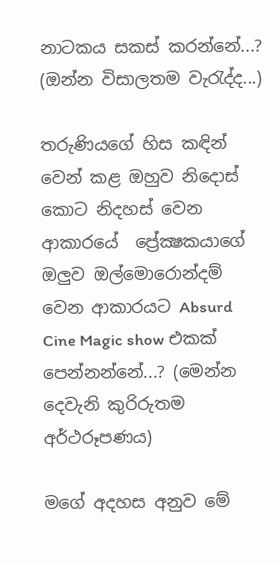නාටකය සකස් කරන්නේ...? (ඔන්න විසාලතම වැරැද්ද...)

තරුණියගේ හිස කඳින් වෙන් කළ ඔහුව නිදොස් කොට නිදහස් වෙන ආකාරයේ  ප්‍රේක්‍ෂකයාගේ ඔලුව ඔල්මොරොන්දම් වෙන ආකාරයට Absurd Cine Magic show එකක් පෙන්නන්නේ...? (මෙන්න දෙවැනි කුරිරුතම අර්ථරූපණය)

මගේ අදහස අනුව මේ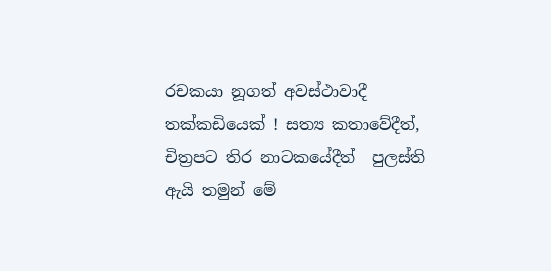රචකයා නූගත් අවස්ථාවාදී  තක්කඩියෙක් ! සත්‍ය කතාවේදීත්, චිත්‍රපට තිර නාටකයේදීත්  පුලස්ති ඇයි තමුන් මේ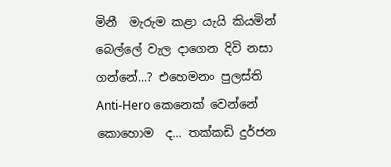මිනී  මැරුම කළා යැයි කියමින් බෙල්ලේ වැල දාගෙන දිවි නසා ගන්නේ...? එහෙමනං පුලස්ති Anti-Hero කෙනෙක් වෙන්නේ කොහොම  ද... තක්කඩි දුර්ජන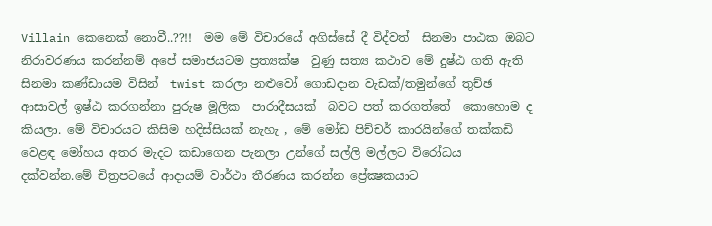Villain කෙනෙක් නොවී..??!!  මම මේ විචාරයේ අගිස්සේ දී විද්වත්  සිනමා පාඨක ඔබට නිරාවරණය කරන්නම් අපේ සමාජයටම ප්‍රත්‍යක්ෂ  වුණු සත්‍ය කථාව මේ දුෂ්ඨ ගති ඇති සිනමා කණ්ඩායම විසින්  twist කරලා නළුවෝ ගොඩදාන වැඩක්/තමුන්ගේ තුච්ඡ  ආසාවල් ඉෂ්ඨ කරගන්නා පුරුෂ මූලික  පාරාදීසයක්  බවට පත් කරගත්තේ  කොහොම ද කියලා. මේ විචාරයට කිසිම හදිස්සියක් නැහැ , මේ මෝඩ පිච්චර් කාරයින්ගේ තක්කඩි  වෙළඳ මෝහය අතර මැදට කඩාගෙන පැනලා උන්ගේ සල්ලි මල්ලට විරෝධය දක්වන්න.මේ චිත්‍රපටයේ ආදායම් වාර්ථා තීරණය කරන්න ප්‍රේක්‍ෂකයාට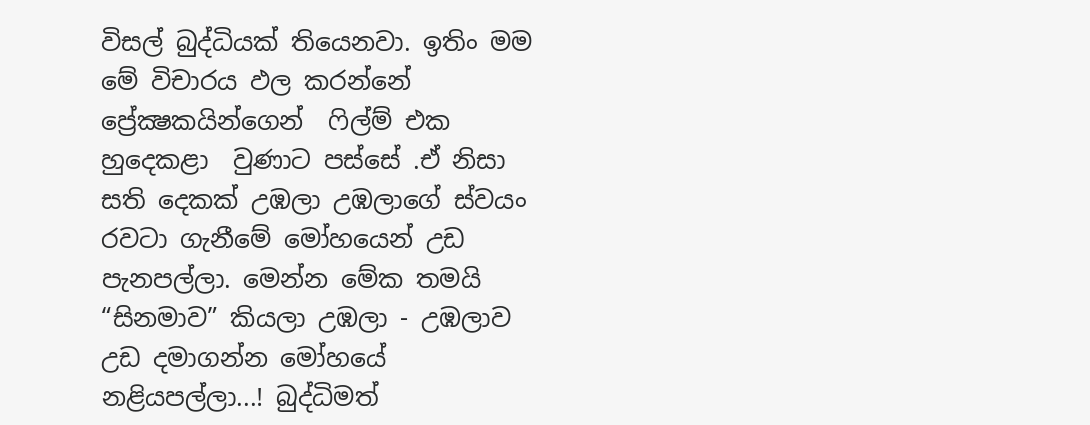විසල් බුද්ධියක් තියෙනවා. ඉතිං මම මේ විචාරය ඵල කරන්නේ ප්‍රේක්‍ෂකයින්ගෙන්  ෆිල්ම් එක හුදෙකළා  වුණාට පස්සේ .ඒ නිසා  සති දෙකක් උඹලා උඹලාගේ ස්වයං රවටා ගැනීමේ මෝහයෙන් උඩ පැනපල්ලා. මෙන්න මේක තමයි “සිනමාව” කියලා උඹලා - උඹලාව උඩ දමාගන්න මෝහයේ නළියපල්ලා...! බුද්ධිමත්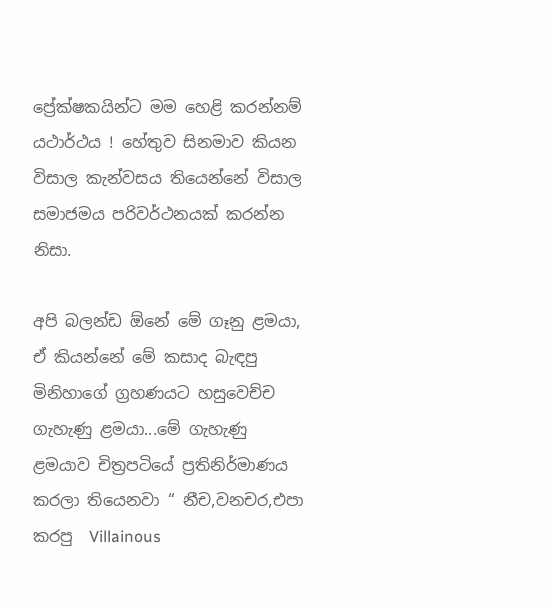ප්‍රේක්ෂකයින්ට මම හෙළි කරන්නම් යථාර්ථය ! හේතුව සිනමාව කියන විසාල කැන්වසය තියෙන්නේ විසාල සමාජමය පරිවර්ථනයක් කරන්න නිසා.

අපි බලන්ඩ ඕනේ මේ ගෑනු ළමයා, ඒ කියන්නේ මේ කසාද බැඳපු මිනිහාගේ ග්‍රහණයට හසුවෙච්ච ගැහැණු ළමයා...මේ ගැහැණු ළමයාව චිත්‍රපටියේ ප්‍රතිනිර්මාණය කරලා තියෙනවා “ නීච,වනචර,එපා කරපු  Villainous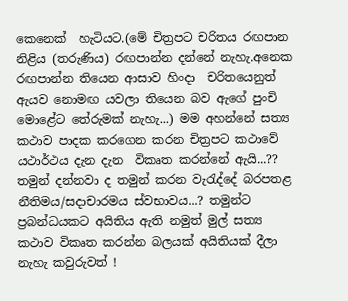කෙනෙක්  හැටියට.(මේ චිත්‍රපට චරිතය රඟපාන නිළිය (තරුණිය) රඟපාන්න දන්නේ නැහැ.අනෙක රඟපාන්න තියෙන ආසාව හිංදා  චරිතයෙනුත් ඇයව නොමඟ යවලා තියෙන බව ඇගේ පුංචි මොළේට තේරුමක් නැහැ...) මම අහන්නේ සත්‍ය කථාව පාදක කරගෙන කරන චිත්‍රපට කථාවේ යථාර්ථය දැන දැන  විකෘත කරන්නේ ඇයි...?? තමුන් දන්නවා ද තමුන් කරන වැරැද්දේ බරපතළ නීතිමය/සදාචාරමය ස්වභාවය...? තමුන්ට ප්‍රබන්ධයකට අයිතිය ඇති නමුත් මුල් සත්‍ය කථාව විකෘත කරන්න බලයක් අයිතියක් දීලා නැහැ කවුරුවත් !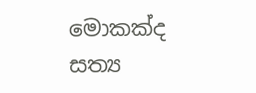මොකක්ද සත්‍ය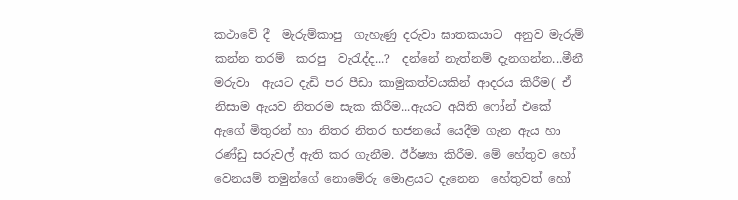කථාවේ දී  මැරුම්කාපු  ගැහැණු දරුවා ඝාතකයාට  අනුව මැරුම් කන්න තරම්  කරපු  වැරැද්ද...?  දන්නේ නැත්නම් දැනගන්න...මීනී මරුවා  ඇයට දැඩි පර පීඩා කාමුකත්වයකින් ආදරය කිරීම( ඒ නිසාම ඇයව නිතරම සැක කිරීම...ඇයට අයිති ෆෝන් එකේ ඇගේ මිතුරන් හා නිතර නිතර භජනයේ යෙදීම ගැන ඇය හා රණ්ඩු සරුවල් ඇති කර ගැනීම. ඊර්ෂ්‍යා කිරීම. මේ හේතුව හෝ වෙනයම් තමුන්ගේ නොමේරු මොළයට දැනෙන  හේතුවත් හෝ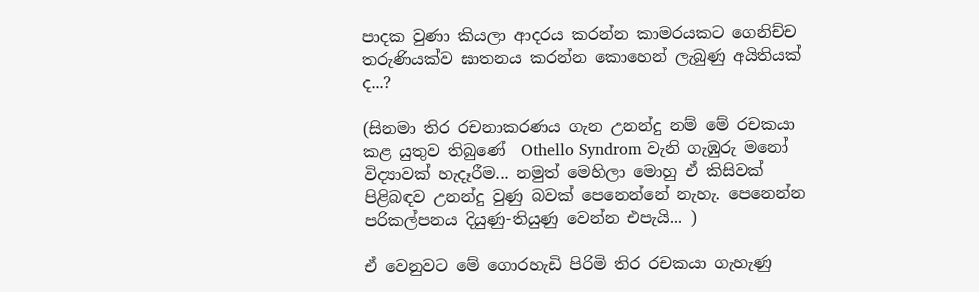පාදක වුණා කියලා ආදරය කරන්න කාමරයකට ගෙනිච්ච තරුණියක්ව ඝාතනය කරන්න කොහෙන් ලැබුණු අයිතියක් ද...?

(සිනමා තිර රචනාකරණය ගැන උනන්දු නම් මේ රචකයා කළ යුතුව තිබුණේ  Othello Syndrom වැනි ගැඹුරු මනෝ විද්‍යාවක් හැදෑරීම... නමුත් මෙහිලා මොහු ඒ කිසිවක් පිළිබඳව උනන්දු වුණු බවක් පෙනෙන්නේ නැහැ. පෙනෙන්න පරිකල්පනය දියුණු-තියුණු වෙන්න එපැයි... )

ඒ වෙනුවට මේ ගොරහැඩි පිරිමි තිර රචකයා ගැහැණු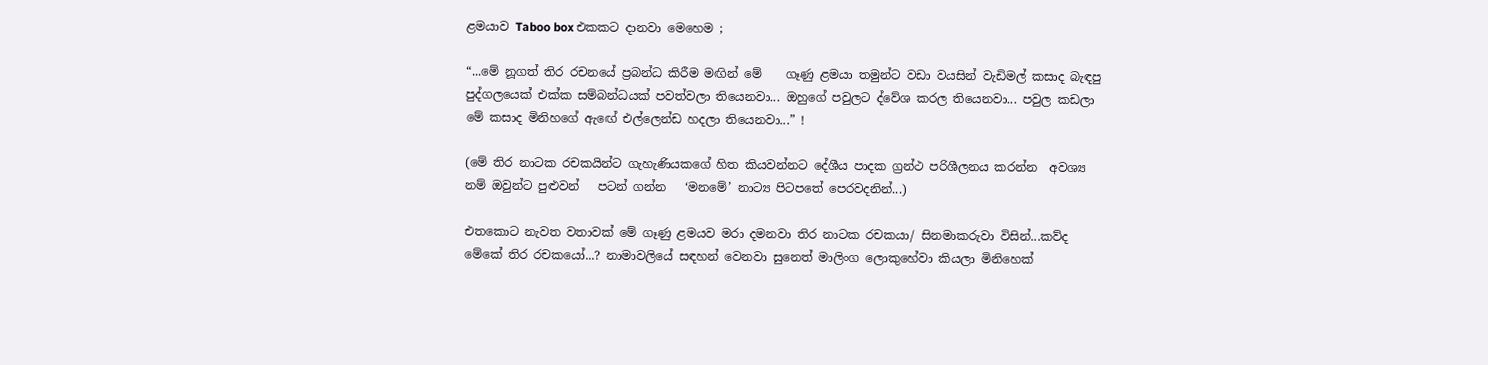ළමයාව Taboo box එකකට දානවා මෙහෙම ;

“...මේ නූගත් තිර රචනයේ ප්‍රබන්ධ කිරීම මඟින් මේ    ගෑණු ළමයා තමුන්ට වඩා වයසින් වැඩිමල් කසාද බැඳපු පුද්ගලයෙක් එක්ක සම්බන්ධයක් පවත්වලා තියෙනවා... ඔහුගේ පවුලට ද්වේශ කරල තියෙනවා... පවුල කඩලා  මේ කසාද මිනිහගේ ඇඟේ එල්ලෙන්ඩ හදලා තියෙනවා...” !

(මේ තිර නාටක රචකයින්ට ගැහැණියකගේ හිත කියවන්නට දේශීය පාදක ග්‍රන්ථ පරිශීලනය කරන්න  අවශ්‍ය නම් ඔවුන්ට පුළුවන්   පටන් ගන්න   ‘මනමේ’ නාට්‍ය පිටපතේ පෙරවදනින්...)

එතකොට නැවත වතාවක් මේ ගෑණු ළමයව මරා දමනවා තිර නාටක රචකයා/ සිනමාකරුවා විසින්...කව්ද මේකේ තිර රචකයෝ...? නාමාවලියේ සඳහන් වෙනවා සුනෙත් මාලිංග ලොකුහේවා කියලා මිනිහෙක්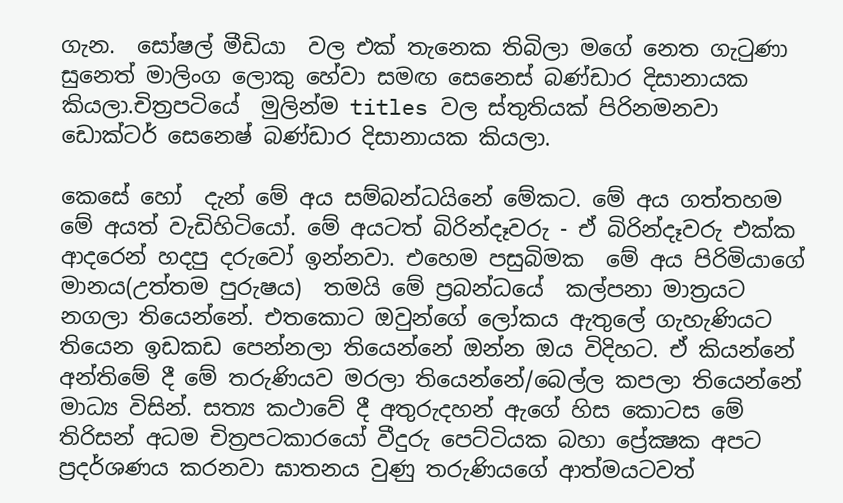ගැන.  සෝෂල් මීඩියා  වල එක් තැනෙක තිබිලා මගේ නෙත ගැටුණා සුනෙත් මාලිංග ලොකු හේවා සමඟ සෙනෙස් බණ්ඩාර දිසානායක කියලා.චිත්‍රපටියේ  මුලින්ම titles වල ස්තුතියක් පිරිනමනවා ඩොක්ටර් සෙනෙෂ් බණ්ඩාර දිසානායක කියලා.

කෙසේ හෝ  දැන් මේ අය සම්බන්ධයිනේ මේකට. මේ අය ගත්තහම මේ අයත් වැඩිහිටියෝ. මේ අයටත් බිරින්දෑවරු - ඒ බිරින්දෑවරු එක්ක ආදරෙන් හදපු දරුවෝ ඉන්නවා. එහෙම පසුබිමක  මේ අය පිරිමියාගේ මානය(උත්තම පුරුෂය)  තමයි මේ ප්‍රබන්ධයේ  කල්පනා මාත්‍රයට නගලා තියෙන්නේ. එතකොට ඔවුන්ගේ ලෝකය ඇතුලේ ගැහැණියට තියෙන ඉඩකඩ පෙන්නලා තියෙන්නේ ඔන්න ඔය විදිහට. ඒ කියන්නේ අන්තිමේ දී මේ තරුණියව මරලා තියෙන්නේ/බෙල්ල කපලා තියෙන්නේ මාධ්‍ය විසින්. සත්‍ය කථාවේ දී අතුරුදහන් ඇගේ හිස කොටස මේ තිරිසන් අධම චිත්‍රපටකාරයෝ වීදුරු පෙට්ටියක බහා ප්‍රේක්‍ෂක අපට ප්‍රදර්ශණය කරනවා ඝාතනය වුණු තරුණියගේ ආත්මයටවත්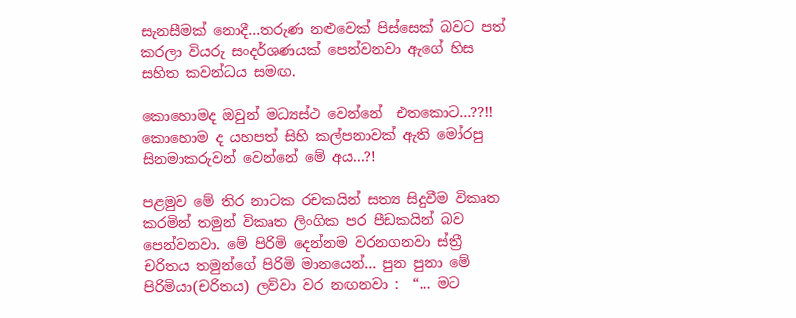සැනසීමක් නොදී...තරුණ නළුවෙක් පිස්සෙක් බවට පත් කරලා වියරු සංදර්ශණයක් පෙන්වනවා ඇගේ හිස සහිත කවන්ධය සමඟ.

කොහොමද ඔවුන් මධ්‍යස්ථ වෙන්නේ  එතකොට...??!! කොහොම ද යහපත් සිහි කල්පනාවක් ඇති මෝරපු සිනමාකරුවන් වෙන්නේ මේ අය...?!

පළමුව මේ තිර නාටක රචකයින් සත්‍ය සිදුවීම විකෘත කරමින් තමුන් විකෘත ලිංගික පර පීඩකයින් බව පෙන්වනවා. මේ පිරිමි දෙන්නම වරනගනවා ස්ත්‍රී  චරිතය තමුන්ගේ පිරිමි මානයෙන්... පුන පුනා මේ පිරිමියා(චරිතය) ලව්වා වර නඟනවා :  “... මට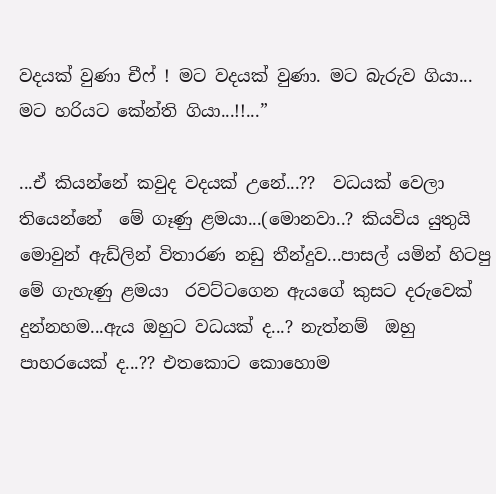වදයක් වුණා චීෆ් ! මට වදයක් වුණා. මට බැරුව ගියා... මට හරියට කේන්ති ගියා...!!...”

...ඒ කියන්නේ කවුද වදයක් උනේ...??  වධයක් වෙලා තියෙන්නේ  මේ ගෑණු ළමයා...(මොනවා..? කියවිය යුතුයි මොවුන් ඇඩ්ලින් විතාරණ නඩු තීන්දුව...පාසල් යමින් හිටපු මේ ගැහැණු ළමයා  රවට්ටගෙන ඇයගේ කුසට දරුවෙක් දුන්නහම...ඇය ඔහුට වධයක් ද...? නැත්නම්  ඔහු පාහරයෙක් ද...?? එතකොට කොහොම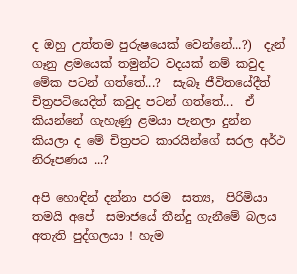ද ඔහු උත්තම පුරුෂයෙක් වෙන්නේ...?)  දැන් ගෑනු ළමයෙක් තමුන්ට වදයක් නම් කවුද මේක පටන් ගත්තේ...?  සැබෑ ජීවිතයේදීත් චිත්‍රපටියෙදිත් කවුද පටන් ගත්තේ...  ඒ කියන්නේ ගැහැණු ළමයා පැනලා දුන්න කියලා ද මේ චිත්‍රපට කාරයින්ගේ සරල අර්ථ නිරූපණය ...?

අපි හොඳින් දන්නා පරම  සත්‍ය,  පිරිමියා තමයි අපේ  සමාජයේ තීන්දු ගැනීමේ බලය අතැති පුද්ගලයා ! හැම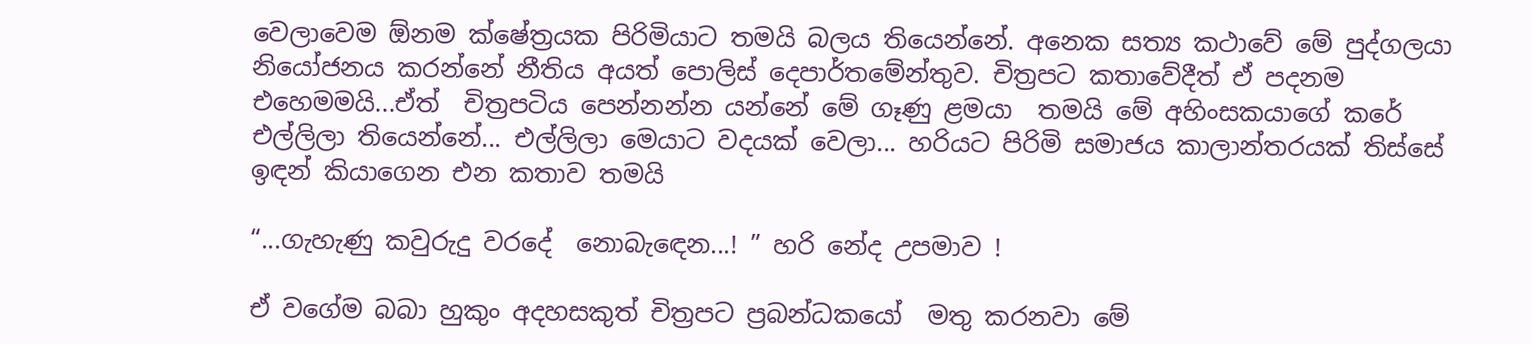වෙලාවෙම ඕනම ක්ෂේත්‍රයක පිරිමියාට තමයි බලය තියෙන්නේ. අනෙක සත්‍ය කථාවේ මේ පුද්ගලයා නියෝජනය කරන්නේ නීතිය අයත් පොලිස් දෙපාර්තමේන්තුව. චිත්‍රපට කතාවේදීත් ඒ පදනම එහෙමමයි...ඒත්  චිත්‍රපටිය පෙන්නන්න යන්නේ මේ ගෑණු ළමයා  තමයි මේ අහිංසකයාගේ කරේ  එල්ලිලා තියෙන්නේ... එල්ලිලා මෙයාට වදයක් වෙලා... හරියට පිරිමි සමාජය කාලාන්තරයක් තිස්සේ ඉඳන් කියාගෙන එන කතාව තමයි

“...ගැහැණු කවුරුදු වරදේ  නොබැඳෙන...! ” හරි නේද උපමාව !

ඒ වගේම බබා හුකුං අදහසකුත් චිත්‍රපට ප්‍රබන්ධකයෝ  මතු කරනවා මේ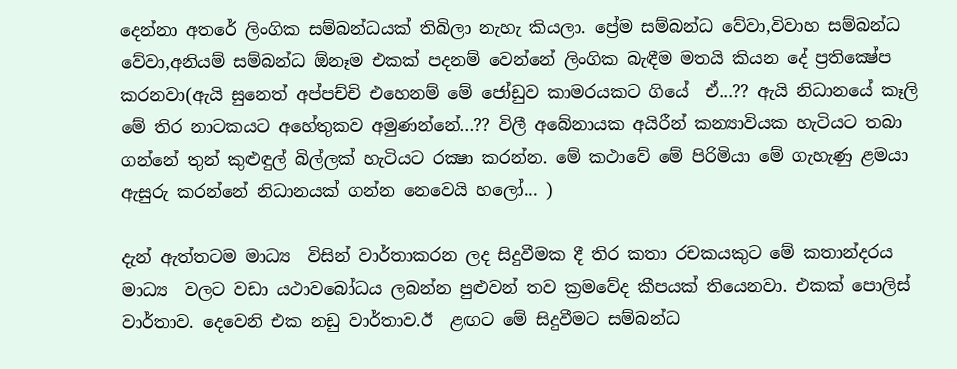දෙන්නා අතරේ ලිංගික සම්බන්ධයක් තිබිලා නැහැ කියලා. ප්‍රේම සම්බන්ධ වේවා,විවාහ සම්බන්ධ වේවා,අනියම් සම්බන්ධ ඕනෑම එකක් පදනම් වෙන්නේ ලිංගික බැඳීම මතයි කියන දේ ප්‍රතික්‍ෂේප කරනවා(ඇයි සුනෙත් අප්පච්චි එහෙනම් මේ ජෝඩුව කාමරයකට ගියේ  ඒ...?? ඇයි නිධානයේ කෑලි මේ තිර නාටකයට අහේතුකව අමුණන්නේ...?? විලී අබේනායක අයිරීන් කන්‍යාවියක හැටියට තබා ගන්නේ තුන් කුළුඳුල් බිල්ලක් හැටියට රක්‍ෂා කරන්න. මේ කථාවේ මේ පිරිමියා මේ ගැහැණු ළමයා ඇසුරු කරන්නේ නිධානයක් ගන්න නෙවෙයි හලෝ... )

දැන් ඇත්තටම මාධ්‍ය  විසින් වාර්තාකරන ලද සිදුවීමක දී තිර කතා රචකයකුට මේ කතාන්දරය මාධ්‍ය  වලට වඩා යථාවබෝධය ලබන්න පුළුවන් තව ක්‍රමවේද කීපයක් තියෙනවා. එකක් පොලිස් වාර්තාව. දෙවෙනි එක නඩු වාර්තාව.ඊ  ළඟට මේ සිදුවීමට සම්බන්ධ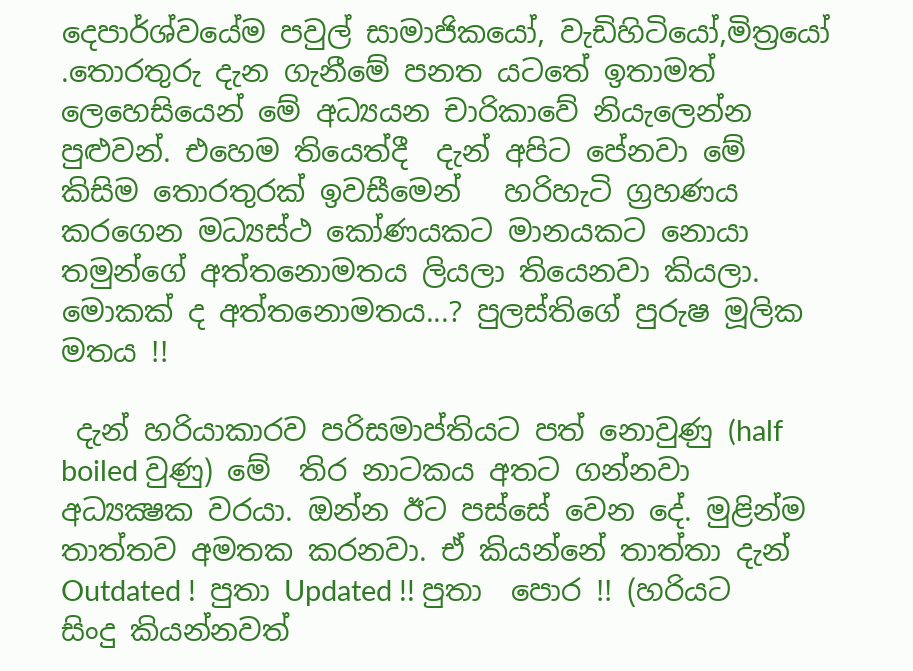දෙපාර්ශ්වයේම පවුල් සාමාජිකයෝ, වැඩිහිටියෝ,මිත්‍රයෝ .තොරතුරු දැන ගැනීමේ පනත යටතේ ඉතාමත් ලෙහෙසියෙන් මේ අධ්‍යයන චාරිකාවේ නියැලෙන්න පුළුවන්. එහෙම තියෙත්දී  දැන් අපිට පේනවා මේ කිසිම තොරතුරක් ඉවසීමෙන්   හරිහැටි ග්‍රහණය කරගෙන මධ්‍යස්ථ කෝණයකට මානයකට නොයා  තමුන්ගේ අත්තනොමතය ලියලා තියෙනවා කියලා. මොකක් ද අත්තනොමතය...? පුලස්තිගේ පුරුෂ මූලික මතය !!

 දැන් හරියාකාරව පරිසමාප්තියට පත් නොවුණු (half boiled වුණු) මේ  තිර නාටකය අතට ගන්නවා අධ්‍යක්‍ෂක වරයා. ඔන්න ඊට පස්සේ වෙන දේ. මුළින්ම තාත්තව අමතක කරනවා. ඒ කියන්නේ තාත්තා දැන් Outdated !  පුතා Updated !! පුතා  පොර !! (හරියට සිංදු කියන්නවත්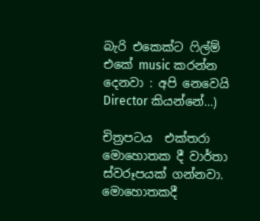බැරි එකෙක්ට ෆිල්ම් එකේ music කරන්න දෙනවා : අපි නෙවෙයි Director කියන්නේ...)

චිත්‍රපටය  එක්තරා මොහොතක දී වාර්තා ස්වරූපයක් ගන්නවා. මොහොතකදී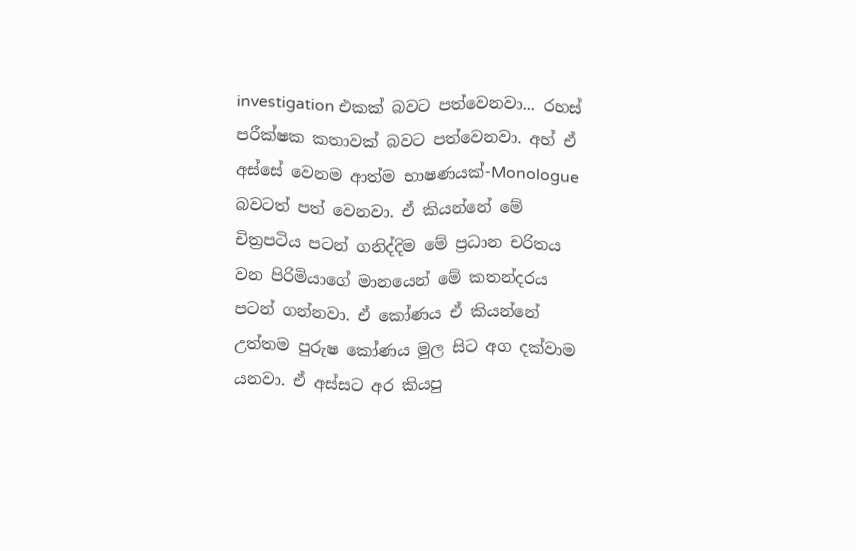investigation එකක් බවට පත්වෙනවා... රහස් පරීක්ෂක කතාවක් බවට පත්වෙනවා. අහ් ඒ අස්සේ වෙනම ආත්ම භාෂණයක්-Monologue බවටත් පත් වෙනවා. ඒ කියන්නේ මේ චිත්‍රපටිය පටන් ගනිද්දිම මේ ප්‍රධාන චරිතය වන පිරිමියාගේ මානයෙන් මේ කතන්දරය පටන් ගන්නවා. ඒ කෝණය ඒ කියන්නේ උත්තම පුරුෂ කෝණය මුල සිට අග දක්වාම යනවා. ඒ අස්සට අර කියපු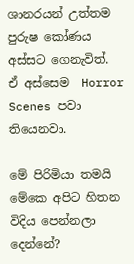ශානරයන් උත්තම පුරුෂ කෝණය අස්සට ගෙනැවිත්. ඒ අස්සෙම  Horror Scenes පවා තියෙනවා.

මේ පිරිමියා තමයි මේකෙ අපිට හිතන විදිය පෙන්නලා දෙන්නේ?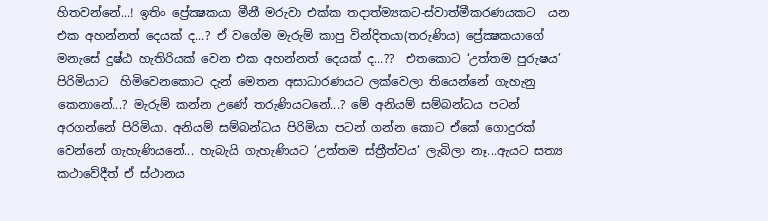හිතවන්නේ...! ඉතිං ප්‍රේක්‍ෂකයා මීනී මරුවා එක්ක තදාත්ම්‍යකට-ස්වාත්මීකරණයකට  යන එක අහන්නත් දෙයක් ද...? ඒ වගේම මැරුම් කාපු වින්දිතයා(තරුණිය) ප්‍රේක්‍ෂකයාගේ මනැසේ දුෂ්ඨ හැතිරියක් වෙන එක අහන්නත් දෙයක් ද...??  එතකොට ‘උත්තම පුරුෂය’ පිරිමියාට  හිමිවෙනකොට දැන් මෙතන අසාධාරණයට ලක්වෙලා තියෙන්නේ ගැහැනු කෙනානේ...? මැරුම් කන්න උණේ තරුණියටනේ...? මේ අනියම් සම්බන්ධය පටන් අරගන්නේ පිරිමියා. අනියම් සම්බන්ධය පිරිමියා පටන් ගන්න කොට ඒකේ ගොදුරක් වෙන්නේ ගැහැණියනේ... හැබැයි ගැහැණියට ‘උත්තම ස්ත්‍රීත්වය’ ලැබිලා නෑ...ඇයට සත්‍ය කථාවේදීත් ඒ ස්ථානය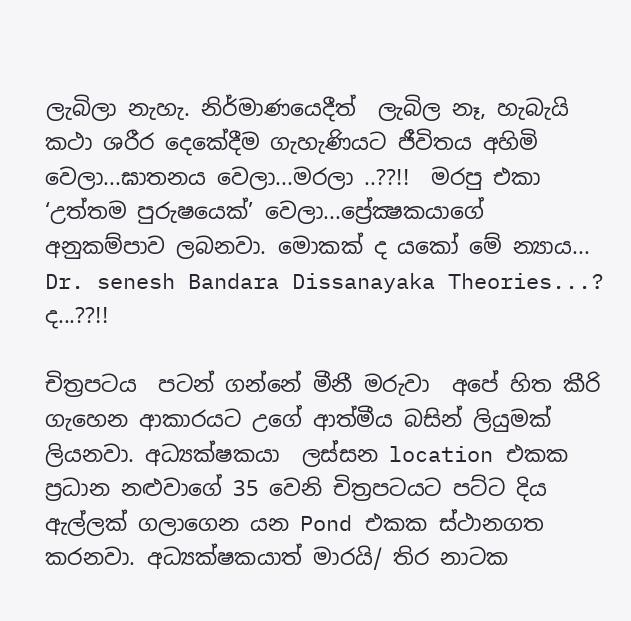ලැබිලා නැහැ. නිර්මාණයෙදීත්  ලැබිල නෑ, හැබැයි කථා ශරීර දෙකේදීම ගැහැණියට ජීවිතය අහිමි වෙලා...ඝාතනය වෙලා...මරලා ..??!!  මරපු එකා ‘උත්තම පුරුෂයෙක්’ වෙලා...ප්‍රේක්‍ෂකයාගේ අනුකම්පාව ලබනවා. මොකක් ද යකෝ මේ න්‍යාය... Dr. senesh Bandara Dissanayaka Theories...? ද...??!!

චිත්‍රපටය  පටන් ගන්නේ මීනී මරුවා  අපේ හිත කීරි ගැහෙන ආකාරයට උගේ ආත්මීය බසින් ලියුමක් ලියනවා. අධ්‍යක්ෂකයා  ලස්සන location එකක ප්‍රධාන නළුවාගේ 35 වෙනි චිත්‍රපටයට පට්ට දිය ඇල්ලක් ගලාගෙන යන Pond එකක ස්ථානගත කරනවා. අධ්‍යක්ෂකයාත් මාරයි/ තිර නාටක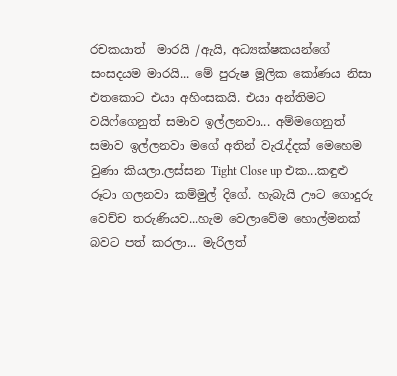රචකයාත්  මාරයි /ඇයි, අධ්‍යක්ෂකයන්ගේ සංසදයම මාරයි... මේ පුරුෂ මූලික කෝණය නිසා  එතකොට එයා අහිංසකයි. එයා අන්තිමට වයිෆ්ගෙනුත් සමාව ඉල්ලනවා... අම්මගෙනුත් සමාව ඉල්ලනවා මගේ අතින් වැරැද්දක් මෙහෙම වුණා කියලා.ලස්සන Tight Close up එක...කඳුළු රූටා ගලනවා කම්මුල් දිගේ. හැබැයි ඌට ගොදුරු වෙච්ච තරුණියව...හැම වෙලාවේම හොල්මනක් බවට පත් කරලා... මැරිලත්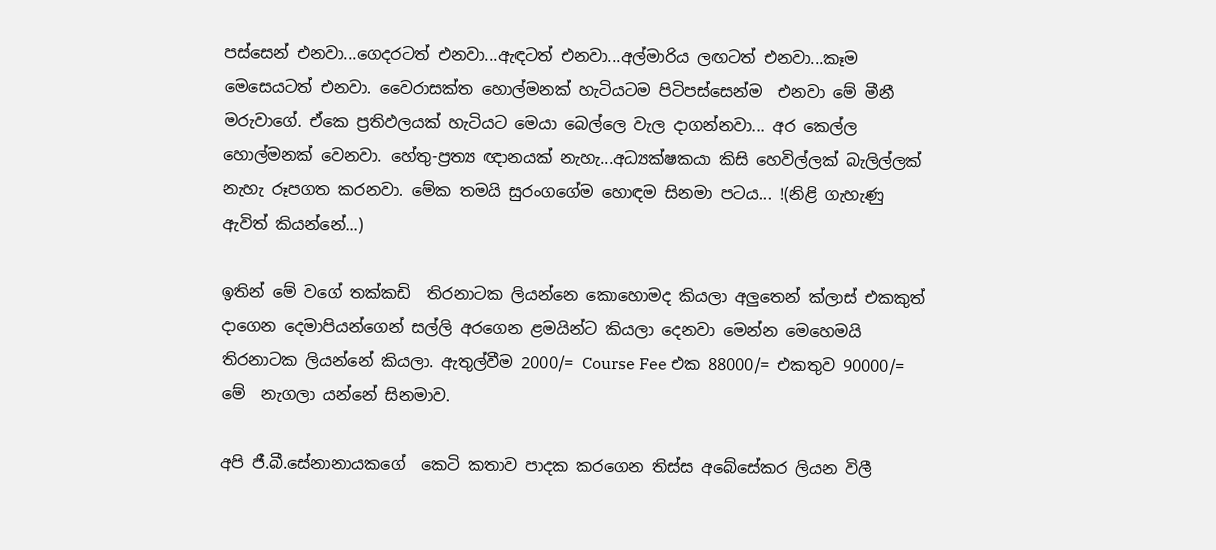පස්සෙන් එනවා...ගෙදරටත් එනවා...ඇඳටත් එනවා...අල්මාරිය ලඟටත් එනවා...කෑම මෙසෙයටත් එනවා. වෛරාසක්ත හොල්මනක් හැටියටම පිටිපස්සෙන්ම  එනවා මේ මීනී මරුවාගේ. ඒකෙ ප්‍රතිඵලයක් හැටියට මෙයා බෙල්ලෙ වැල දාගන්නවා... අර කෙල්ල  හොල්මනක් වෙනවා. හේතු-ප්‍රත්‍ය ඥානයක් නැහැ...අධ්‍යක්ෂකයා කිසි හෙවිල්ලක් බැලිල්ලක් නැහැ රූපගත කරනවා. මේක තමයි සුරංගගේම හොඳම සිනමා පටය... !(නිළි ගැහැණු ඇවිත් කියන්නේ...)

ඉතින් මේ වගේ තක්කඩි  තිරනාටක ලියන්නෙ කොහොමද කියලා අලුතෙන් ක්ලාස් එකකුත් දාගෙන දෙමාපියන්ගෙන් සල්ලි අරගෙන ළමයින්ට කියලා දෙනවා මෙන්න මෙහෙමයි තිරනාටක ලියන්නේ කියලා. ඇතුල්වීම 2000/= Course Fee එක 88000/= එකතුව 90000/= මේ  නැගලා යන්නේ සිනමාව.

අපි ජී.බී.සේනානායකගේ  කෙටි කතාව පාදක කරගෙන තිස්ස අබේසේකර ලියන විලී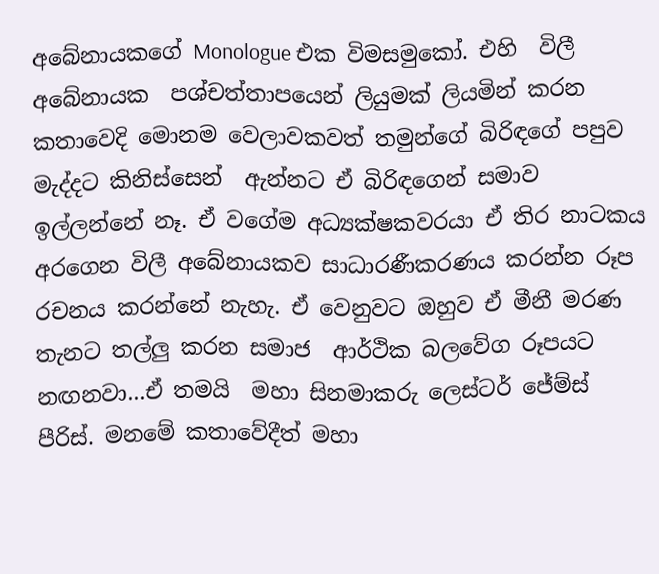අබේනායකගේ Monologue එක විමසමුකෝ. එහි  විලී  අබේනායක  පශ්චත්තාපයෙන් ලියුමක් ලියමින් කරන  කතාවෙදි මොනම වෙලාවකවත් තමුන්ගේ බිරිඳගේ පපුව මැද්දට කිනිස්සෙන්  ඇන්නට ඒ බිරිඳගෙන් සමාව ඉල්ලන්නේ නෑ. ඒ වගේම අධ්‍යක්ෂකවරයා ඒ තිර නාටකය අරගෙන විලී අබේනායකව සාධාරණීකරණය කරන්න රූප රචනය කරන්නේ නැහැ. ඒ වෙනුවට ඔහුව ඒ මීනී මරණ තැනට තල්ලු කරන සමාජ  ආර්ථික බලවේග රූපයට නඟනවා...ඒ තමයි  මහා සිනමාකරු ලෙස්ටර් ජේම්ස් පීරිස්. මනමේ කතාවේදීත් මහා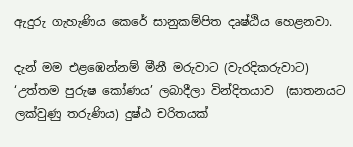ඇදුරු ගැහැණිය කෙරේ සානුකම්පිත දෘෂ්ඨිය හෙළනවා.

දැන් මම එළඹෙන්නම් මීනී මරුවාට (වැරදිකරුවාට) ‘උත්තම පුරුෂ කෝණය’ ලබාදීලා වින්දිතයාව  (ඝාතනයට ලක්වුණු තරුණිය) දුෂ්ඨ චරිතයක්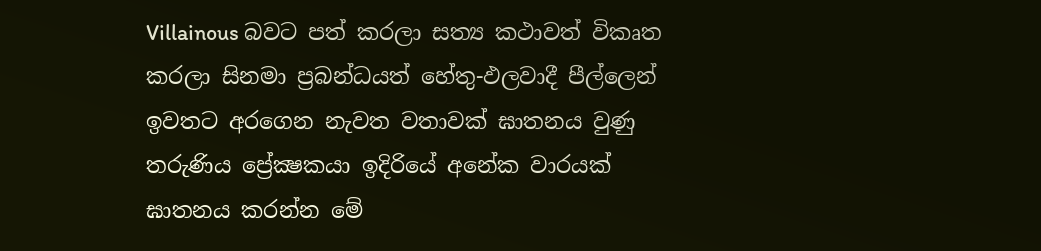Villainous බවට පත් කරලා සත්‍ය කථාවත් විකෘත කරලා සිනමා ප්‍රබන්ධයත් හේතු-ඵලවාදී පීල්ලෙන් ඉවතට අරගෙන නැවත වතාවක් ඝාතනය වුණු තරුණිය ප්‍රේක්‍ෂකයා ඉදිරියේ අනේක වාරයක් ඝාතනය කරන්න මේ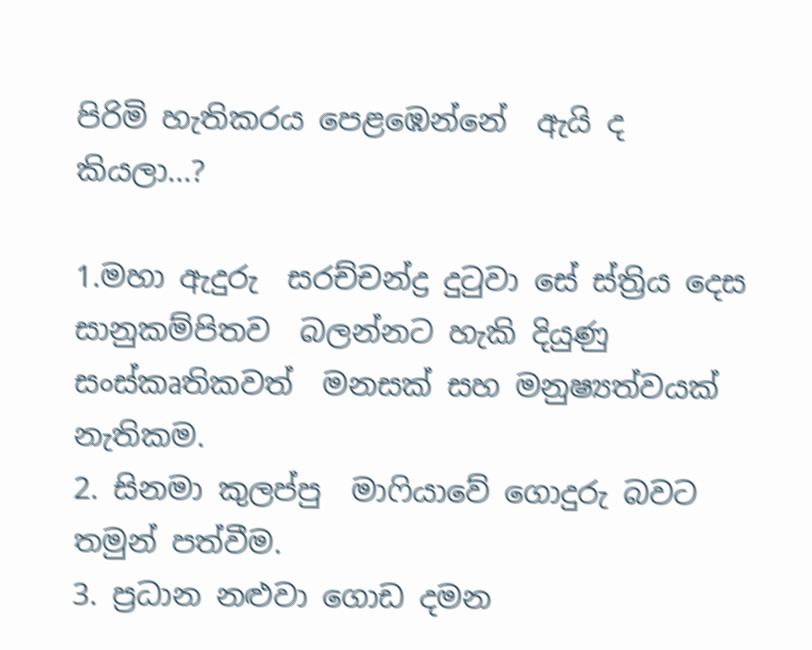පිරිමි හැතිකරය පෙළඹෙන්නේ  ඇයි ද කියලා...?

1.මහා ඇදුරු  සරච්චන්ද්‍ර දුටුවා සේ ස්ත්‍රිය දෙස සානුකම්පිතව  බලන්නට හැකි දියුණු සංස්කෘතිකවත්  මනසක් සහ මනුෂ්‍යත්වයක් නැතිකම.
2. සිනමා කුලප්පු  මාෆියාවේ ගොදුරු බවට තමුන් පත්වීම.
3. ප්‍රධාන නළුවා ගොඩ දමන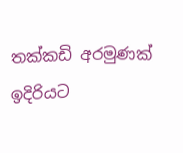තක්කඩි අරමුණක් ඉදිරියට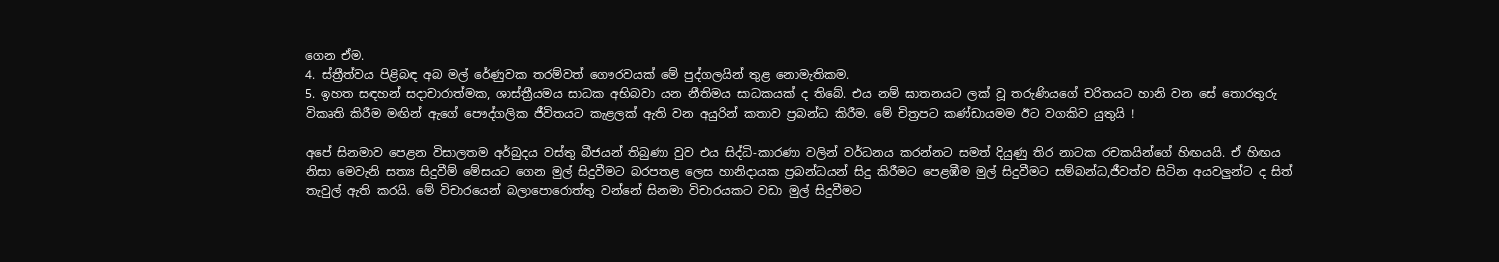ගෙන ඒම.
4. ස්ත්‍රීත්වය පිළිබඳ අබ මල් රේණුවක තරම්වත් ගෞරවයක් මේ පුද්ගලයින් තුළ නොමැතිකම.
5. ඉහත සඳහන් සදාචාරාත්මක, ශාස්ත්‍රීයමය සාධක අභිබවා යන නීතිමය සාධකයක් ද තිබේ. එය නම් ඝාතනයට ලක්‌ වූ තරුණියගේ චරිතයට හානි වන සේ තොරතුරු විකෘති කිරීම මඟින් ඇගේ පෞද්ගලික ජීවිතයට කැළලක් ඇති වන අයුරින් කතාව ප්‍රබන්ධ කිරීම. මේ චිත්‍රපට කණ්ඩායමම ඊට වගකිව යුතුයි !

අපේ සිනමාව පෙළන විසාලතම අර්බුදය වස්තු බීජයන් තිබුණා වුව එය සිද්ධි-කාරණා වලින් වර්ධනය කරන්නට සමත් දියුණු තිර නාටක රචකයින්ගේ හිඟයයි. ඒ හිඟය නිසා මෙවැනි සත්‍ය සිදුවීම් මේසයට ගෙන මුල් සිදුවීමට බරපතළ ලෙස හානිදායක ප්‍රබන්ධයන් සිදු කිරීමට පෙළඹීම මුල් සිදුවීමට සම්බන්ධ,ජීවත්ව සිටින අයවලුන්ට ද සිත් තැවුල් ඇති කරයි. මේ විචාරයෙන් බලාපොරොත්තු වන්නේ සිනමා විචාරයකට වඩා මුල් සිදුවීමට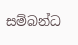සම්බන්ධ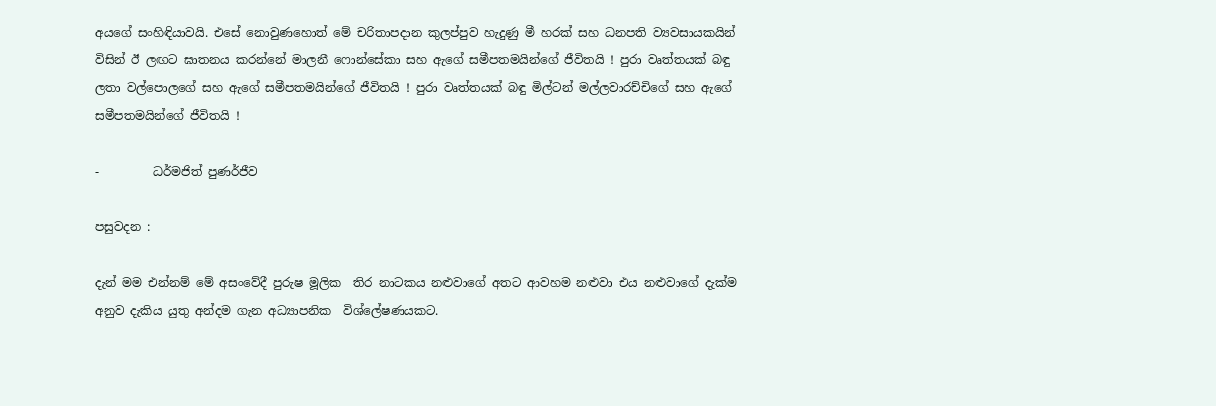අයගේ සංහිඳියාවයි. එසේ නොවුණහොත් මේ චරිතාපදාන කුලප්පුව හැදුණු මී හරක් සහ ධනපති ව්‍යවසායකයින්   විසින් ඊ ලඟට ඝාතනය කරන්නේ මාලනී ෆොන්සේකා සහ ඇගේ සමීපතමයින්ගේ ජීවිතයි ! පුරා වෘත්තයක් බඳු ලතා වල්පොලගේ සහ ඇගේ සමීපතමයින්ගේ ජීවිතයි ! පුරා වෘත්තයක් බඳු මිල්ටන් මල්ලවාරච්චිගේ සහ ඇගේ සමීපතමයින්ගේ ජීවිතයි !

-         ධර්මජිත් පුණර්ජීව

පසුවදන :

දැන් මම එන්නම් මේ අසංවේදී පුරුෂ මූලික  තිර නාටකය නළුවාගේ අතට ආවහම නළුවා එය නළුවාගේ දැක්ම අනුව දැකිය යුතු අන්දම ගැන අධ්‍යාපනික  විශ්ලේෂණයකට.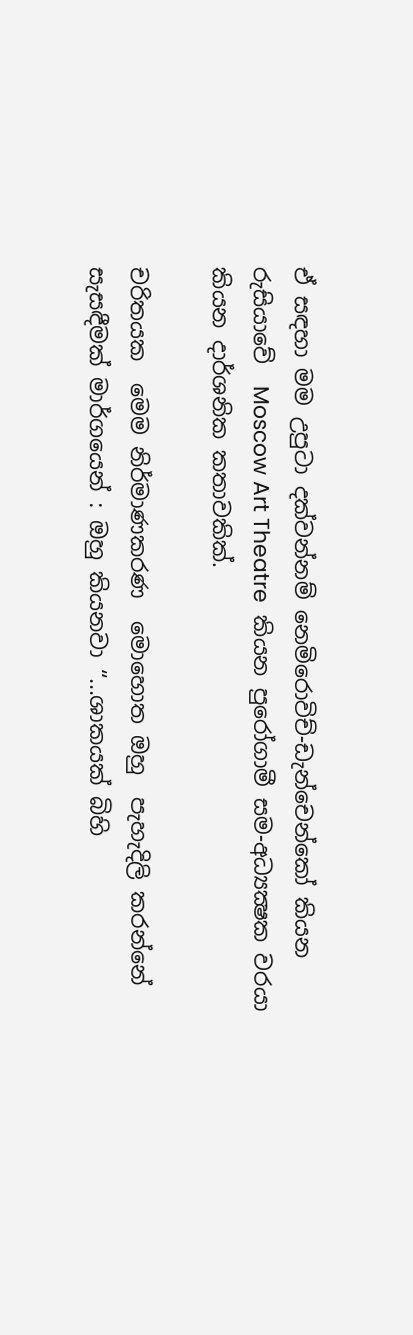ඒ සඳහා මම උපුටා දක්වන්නම් නෙමිරොවිච්-ඩැන්චෙන්කෝ කියන රුසියාවේ  Moscow Art Theatre  කියන පුරෝගාමී සම-අධ්‍යක්‍ෂක වරයා කියන දාර්ශනික කතාවකික්.

චරිතයක  මෙම නිර්මාණකරණ  මොහොත ඔහු  පැහැදිලි කරන්නේ  සැසඳීමක් මාර්ගයෙන් : ඔහු කියනවා “...ශාකයක් බිහි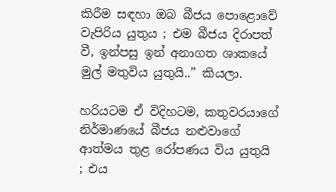කිරීම සඳහා ඔබ බීජය පොළොවේ වැපිරිය යුතුය ; එම බීජය දිරාපත් වී, ඉන්පසු ඉන් අනාගත ශාකයේ මුල් මතුවිය යුතුයි..” කියලා.

හරියටම ඒ විදිහටම, කතුවරයාගේ නිර්මාණයේ බීජය නළුවාගේ ආත්මය තුළ රෝපණය විය යුතුයි ; එය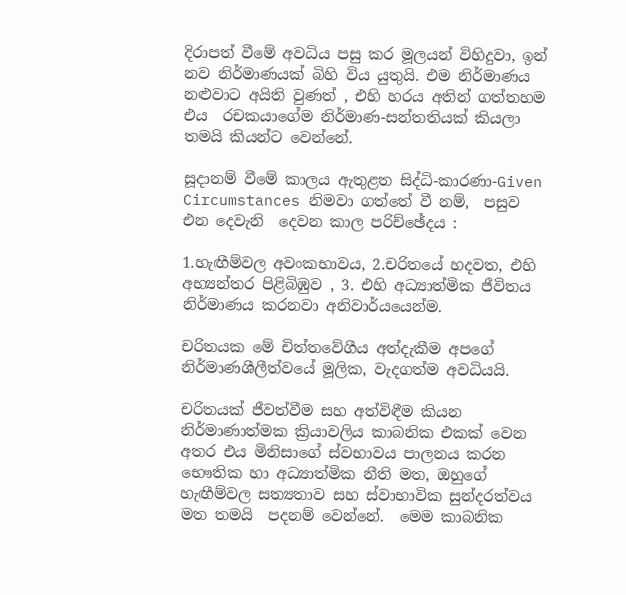දිරාපත් වීමේ අවධිය පසු කර මූලයන් විහිදුවා, ඉන් නව නිර්මාණයක් බිහි විය යුතුයි. එම නිර්මාණය නළුවාට අයිති වුණත් , එහි හරය අතින් ගත්තහම  එය  රචකයාගේම නිර්මාණ-සන්තතියක් කියලා තමයි කියන්ට වෙන්නේ.

සූදානම් වීමේ කාලය ඇතුළත සිද්ධි-කාරණා-Given Circumstances නිමවා ගත්තේ වී නම්,  පසුව එන දෙවැනි  දෙවන කාල පරිච්ඡේදය :

1.හැඟීම්වල අවංකභාවය, 2.චරිතයේ හදවත, එහි අභ්‍යන්තර පිළිබිඹුව , 3. එහි අධ්‍යාත්මික ජීවිතය නිර්මාණය කරනවා අනිවාර්යයෙන්ම.

චරිතයක මේ චිත්තවේගීය අත්දැකීම අපගේ නිර්මාණශීලීත්වයේ මූලික, වැදගත්ම අවධියයි.

චරිතයක් ජීවත්වීම සහ අත්විඳීම කියන  නිර්මාණාත්මක ක්‍රියාවලිය කාබනික එකක් වෙන  අතර එය මිනිසාගේ ස්වභාවය පාලනය කරන භෞතික හා අධ්‍යාත්මික නීති මත, ඔහුගේ හැඟීම්වල සත්‍යතාව සහ ස්වාභාවික සුන්දරත්වය මත තමයි  පදනම් වෙන්නේ.  මෙම කාබනික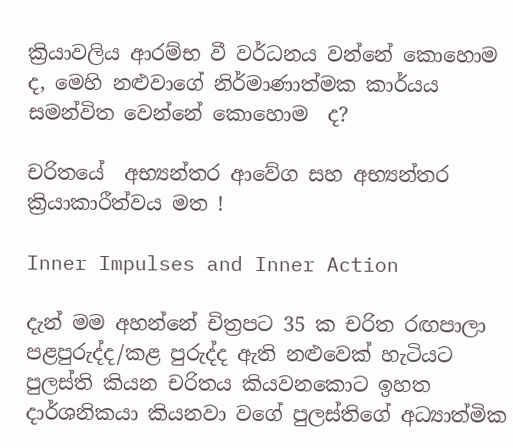ක්‍රියාවලිය ආරම්භ වී වර්ධනය වන්නේ කොහොම ද, මෙහි නළුවාගේ නිර්මාණාත්මක කාර්යය සමන්විත වෙන්නේ කොහොම  ද?

චරිතයේ  අභ්‍යන්තර ආවේග සහ අභ්‍යන්තර ක්‍රියාකාරීත්වය මත !

Inner Impulses and Inner Action

දැන් මම අහන්නේ චිත්‍රපට 35 ක චරිත රඟපාලා පළපුරුද්ද/කළ පුරුද්ද ඇති නළුවෙක් හැටියට පුලස්ති කියන චරිතය කියවනකොට ඉහත දාර්ශනිකයා කියනවා වගේ පුලස්තිගේ අධ්‍යාත්මික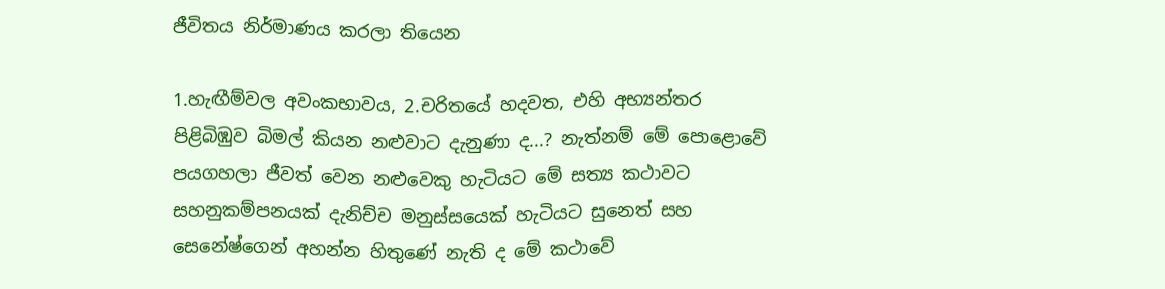ජීවිතය නිර්මාණය කරලා තියෙන

1.හැඟීම්වල අවංකභාවය, 2.චරිතයේ හදවත, එහි අභ්‍යන්තර පිළිබිඹුව බිමල් කියන නළුවාට දැනුණා ද...? නැත්නම් මේ පොළොවේ පයගහලා ජීවත් වෙන නළුවෙකු හැටියට මේ සත්‍ය කථාවට සහනුකම්පනයක් දැනිච්ච මනුස්සයෙක් හැටියට සුනෙත් සහ සෙනේෂ්ගෙන් අහන්න හිතුණේ නැති ද මේ කථාවේ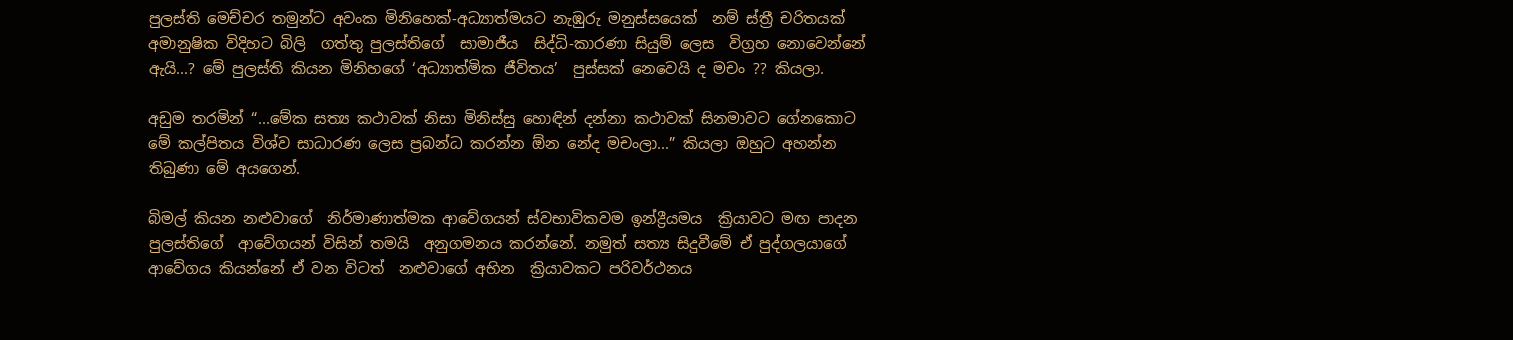පුලස්ති මෙච්චර තමුන්ට අවංක මිනිහෙක්-අධ්‍යාත්මයට නැඹුරු මනුස්සයෙක්  නම් ස්ත්‍රී චරිතයක් අමානුෂික විදිහට බිලි  ගත්තු පුලස්තිගේ  සාමාජීය  සිද්ධි-කාරණා සියුම් ලෙස  විග්‍රහ නොවෙන්නේ ඇයි...? මේ පුලස්ති කියන මිනිහගේ ‘අධ්‍යාත්මික ජීවිතය’  පුස්සක් නෙවෙයි ද මචං ?? කියලා.

අඩුම තරමින් “...මේක සත්‍ය කථාවක් නිසා මිනිස්සු හොඳින් දන්නා කථාවක් සිනමාවට ගේනකොට මේ කල්පිතය විශ්ව සාධාරණ ලෙස ප්‍රබන්ධ කරන්න ඕන නේද මචංලා...” කියලා ඔහුට අහන්න තිබුණා මේ අයගෙන්.

බිමල් කියන නළුවාගේ  නිර්මාණාත්මක ආවේගයන් ස්වභාවිකවම ඉන්ද්‍රීයමය  ක්‍රියාවට මඟ පාදන පුලස්තිගේ  ආවේගයන් විසින් තමයි  අනුගමනය කරන්නේ. නමුත් සත්‍ය සිදුවීමේ ඒ පුද්ගලයාගේ  ආවේගය කියන්නේ ඒ වන විටත්  නළුවාගේ අභින  ක්‍රියාවකට පරිවර්ථනය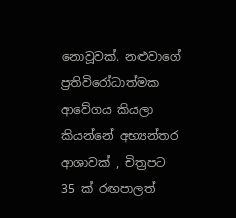නොවූවක්. නළුවාගේ ප්‍රතිවිරෝධාත්මක  ආවේගය කියලා කියන්නේ අභ්‍යන්තර ආශාවක් , චිත්‍රපට 35 ක් රඟපාලත්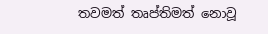තවමත් තෘප්තිමත් නොවූ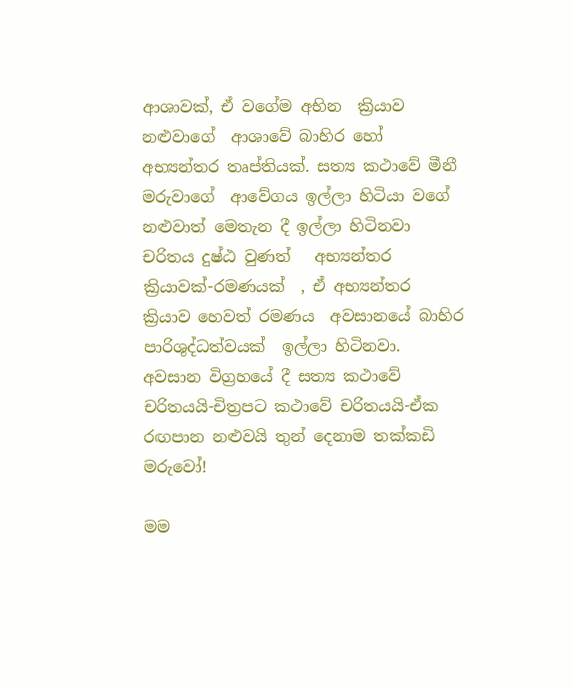ආශාවක්, ඒ වගේම අභින  ක්‍රියාව නළුවාගේ  ආශාවේ බාහිර හෝ අභ්‍යන්තර තෘප්තියක්. සත්‍ය කථාවේ මීනී මරුවාගේ  ආවේගය ඉල්ලා හිටියා වගේ නළුවාත් මෙතැන දී ඉල්ලා හිටිනවා චරිතය දුෂ්ඨ වුණත්   අභ්‍යන්තර ක්‍රියාවක්-රමණයක්  , ඒ අභ්‍යන්තර ක්‍රියාව හෙවත් රමණය  අවසානයේ බාහිර පාරිශුද්ධත්වයක්  ඉල්ලා හිටිනවා. අවසාන විග්‍රහයේ දී සත්‍ය කථාවේ චරිතයයි-චිත්‍රපට කථාවේ චරිතයයි-ඒක රඟපාන නළුවයි තුන් දෙනාම තක්කඩි මරුවෝ!

මම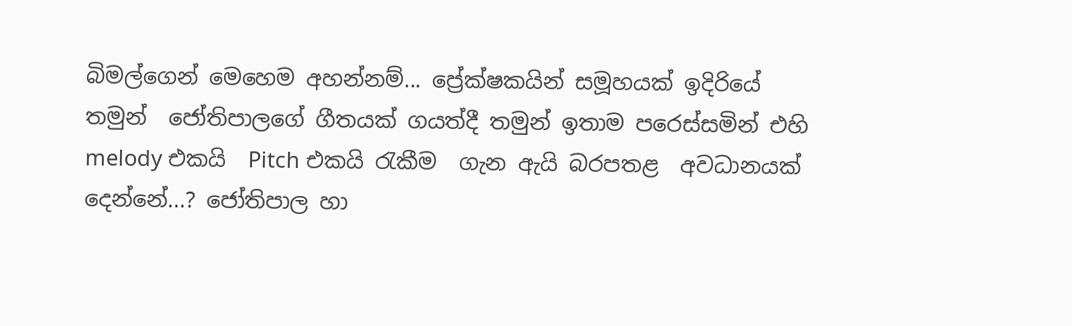බිමල්ගෙන් මෙහෙම අහන්නම්... ප්‍රේක්ෂකයින් සමූහයක්‌ ඉදිරියේ තමුන්  ජෝතිපාලගේ ගීතයක් ගයත්දී තමුන් ඉතාම පරෙස්සමින් එහි melody එකයි  Pitch එකයි රැකීම  ගැන ඇයි බරපතළ  අවධානයක්  දෙන්නේ...? ජෝතිපාල හා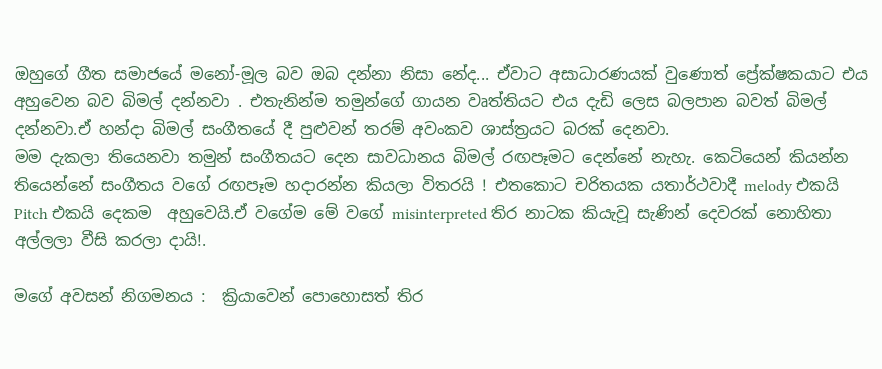ඔහුගේ ගීත සමාජයේ මනෝ-මූල බව ඔබ දන්නා නිසා නේද... ඒවාට අසාධාරණයක් වුණොත් ප්‍රේක්ෂකයාට එය  අහුවෙන බව බිමල් දන්නවා . එතැනින්ම තමුන්ගේ ගායන වෘත්තියට එය දැඩි ලෙස බලපාන බවත් බිමල් දන්නවා.ඒ හන්දා බිමල් සංගීතයේ දී පුළුවන් තරම් අවංකව ශාස්ත්‍රයට බරක් දෙනවා.
මම දැකලා තියෙනවා තමුන් සංගීතයට දෙන සාවධානය බිමල් රඟපෑමට දෙන්නේ නැහැ. කෙටියෙන් කියන්න තියෙන්නේ සංගීතය වගේ රඟපෑම හදාරන්න කියලා විතරයි ! එතකොට චරිතයක යතාර්ථවාදී melody එකයි  Pitch එකයි දෙකම  අහුවෙයි.ඒ වගේම මේ වගේ misinterpreted තිර නාටක කියැවූ සැණින් දෙවරක් නොහිතා  අල්ලලා වීසි කරලා දායි!.

මගේ අවසන් නිගමනය :  ක්‍රියාවෙන් පොහොසත් තිර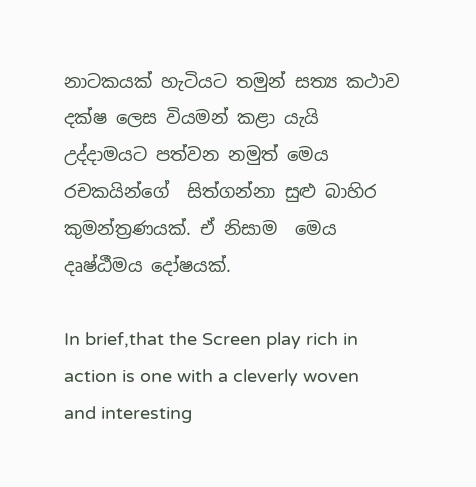නාටකයක් හැටියට තමුන් සත්‍ය කථාව  දක්ෂ ලෙස වියමන් කළා යැයි උද්දාමයට පත්වන නමුත් මෙය  රචකයින්ගේ  සිත්ගන්නා සුළු බාහිර කුමන්ත්‍රණයක්. ඒ නිසාම  මෙය දෘෂ්ඨීමය දෝෂයක්.

In brief,that the Screen play rich in action is one with a cleverly woven and interesting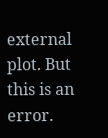external plot. But this is an error.